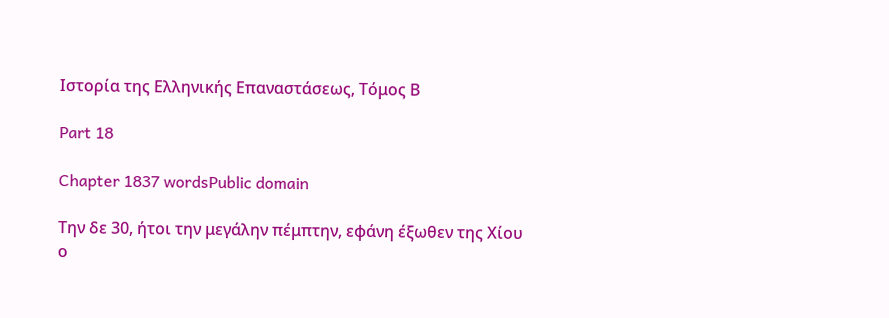Ιστορία της Ελληνικής Επαναστάσεως, Τόμος Β

Part 18

Chapter 1837 wordsPublic domain

Την δε 30, ήτοι την μεγάλην πέμπτην, εφάνη έξωθεν της Χίου ο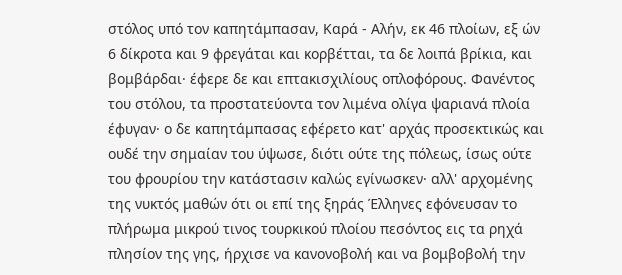στόλος υπό τον καπητάμπασαν, Καρά - Αλήν, εκ 46 πλοίων, εξ ών 6 δίκροτα και 9 φρεγάται και κορβέτται, τα δε λοιπά βρίκια, και βομβάρδαι· έφερε δε και επτακισχιλίους οπλοφόρους. Φανέντος του στόλου, τα προστατεύοντα τον λιμένα ολίγα ψαριανά πλοία έφυγαν· ο δε καπητάμπασας εφέρετο κατ' αρχάς προσεκτικώς και ουδέ την σημαίαν του ύψωσε, διότι ούτε της πόλεως, ίσως ούτε του φρουρίου την κατάστασιν καλώς εγίνωσκεν· αλλ' αρχομένης της νυκτός μαθών ότι οι επί της ξηράς Έλληνες εφόνευσαν το πλήρωμα μικρού τινος τουρκικού πλοίου πεσόντος εις τα ρηχά πλησίον της γης, ήρχισε να κανονοβολή και να βομβοβολή την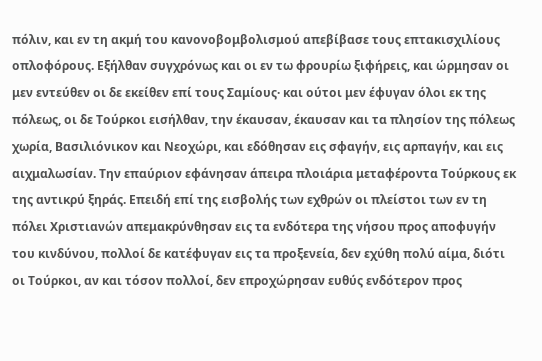πόλιν, και εν τη ακμή του κανονοβομβολισμού απεβίβασε τους επτακισχιλίους οπλοφόρους. Εξήλθαν συγχρόνως και οι εν τω φρουρίω ξιφήρεις, και ώρμησαν οι μεν εντεύθεν οι δε εκείθεν επί τους Σαμίους· και ούτοι μεν έφυγαν όλοι εκ της πόλεως, οι δε Τούρκοι εισήλθαν, την έκαυσαν, έκαυσαν και τα πλησίον της πόλεως χωρία, Βασιλιόνικον και Νεοχώρι, και εδόθησαν εις σφαγήν, εις αρπαγήν, και εις αιχμαλωσίαν. Την επαύριον εφάνησαν άπειρα πλοιάρια μεταφέροντα Τούρκους εκ της αντικρύ ξηράς. Επειδή επί της εισβολής των εχθρών οι πλείστοι των εν τη πόλει Χριστιανών απεμακρύνθησαν εις τα ενδότερα της νήσου προς αποφυγήν του κινδύνου, πολλοί δε κατέφυγαν εις τα προξενεία, δεν εχύθη πολύ αίμα, διότι οι Τούρκοι, αν και τόσον πολλοί, δεν επροχώρησαν ευθύς ενδότερον προς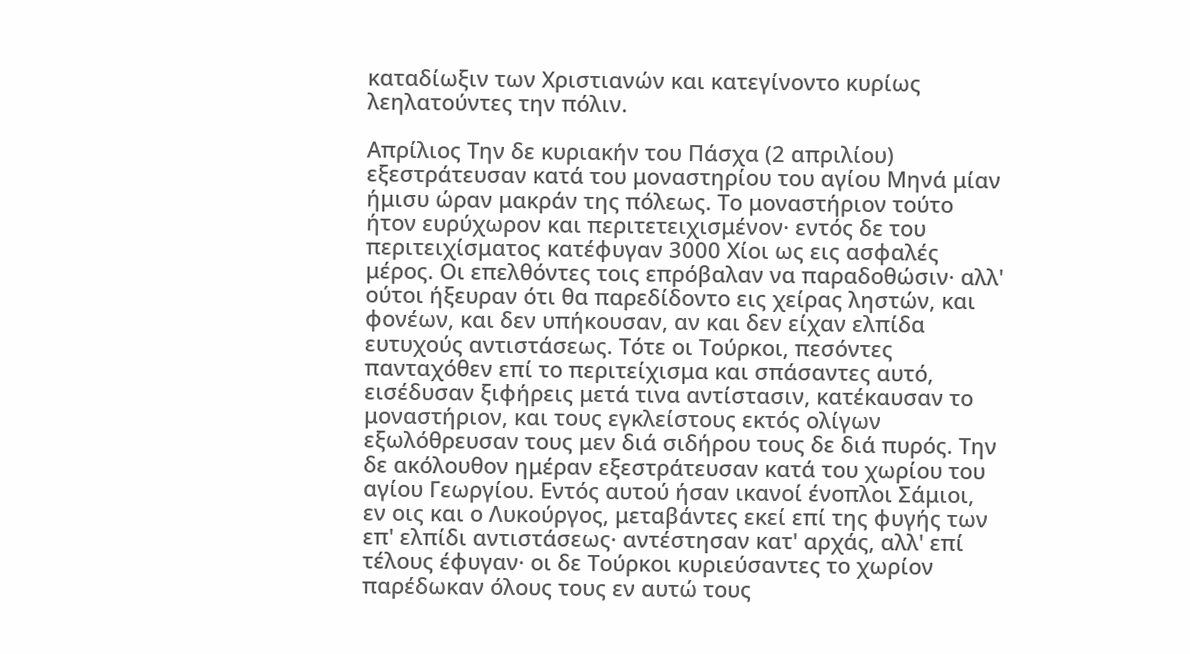καταδίωξιν των Χριστιανών και κατεγίνοντο κυρίως λεηλατούντες την πόλιν.

Απρίλιος Την δε κυριακήν του Πάσχα (2 απριλίου) εξεστράτευσαν κατά του μοναστηρίου του αγίου Μηνά μίαν ήμισυ ώραν μακράν της πόλεως. Το μοναστήριον τούτο ήτον ευρύχωρον και περιτετειχισμένον· εντός δε του περιτειχίσματος κατέφυγαν 3000 Χίοι ως εις ασφαλές μέρος. Οι επελθόντες τοις επρόβαλαν να παραδοθώσιν· αλλ' ούτοι ήξευραν ότι θα παρεδίδοντο εις χείρας ληστών, και φονέων, και δεν υπήκουσαν, αν και δεν είχαν ελπίδα ευτυχούς αντιστάσεως. Τότε οι Τούρκοι, πεσόντες πανταχόθεν επί το περιτείχισμα και σπάσαντες αυτό, εισέδυσαν ξιφήρεις μετά τινα αντίστασιν, κατέκαυσαν το μοναστήριον, και τους εγκλείστους εκτός ολίγων εξωλόθρευσαν τους μεν διά σιδήρου τους δε διά πυρός. Την δε ακόλουθον ημέραν εξεστράτευσαν κατά του χωρίου του αγίου Γεωργίου. Εντός αυτού ήσαν ικανοί ένοπλοι Σάμιοι, εν οις και ο Λυκούργος, μεταβάντες εκεί επί της φυγής των επ' ελπίδι αντιστάσεως· αντέστησαν κατ' αρχάς, αλλ' επί τέλους έφυγαν· οι δε Τούρκοι κυριεύσαντες το χωρίον παρέδωκαν όλους τους εν αυτώ τους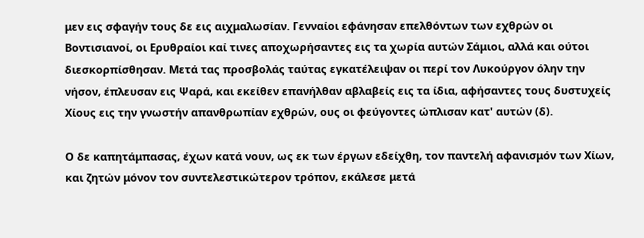μεν εις σφαγήν τους δε εις αιχμαλωσίαν. Γενναίοι εφάνησαν επελθόντων των εχθρών οι Βοντισιανοί, οι Ερυθραίοι καί τινες αποχωρήσαντες εις τα χωρία αυτών Σάμιοι, αλλά και ούτοι διεσκορπίσθησαν. Μετά τας προσβολάς ταύτας εγκατέλειψαν οι περί τον Λυκούργον όλην την νήσον, έπλευσαν εις Ψαρά, και εκείθεν επανήλθαν αβλαβείς εις τα ίδια, αφήσαντες τους δυστυχείς Χίους εις την γνωστήν απανθρωπίαν εχθρών, ους οι φεύγοντες ώπλισαν κατ' αυτών (δ).

Ο δε καπητάμπασας, έχων κατά νουν, ως εκ των έργων εδείχθη, τον παντελή αφανισμόν των Χίων, και ζητών μόνον τον συντελεστικώτερον τρόπον, εκάλεσε μετά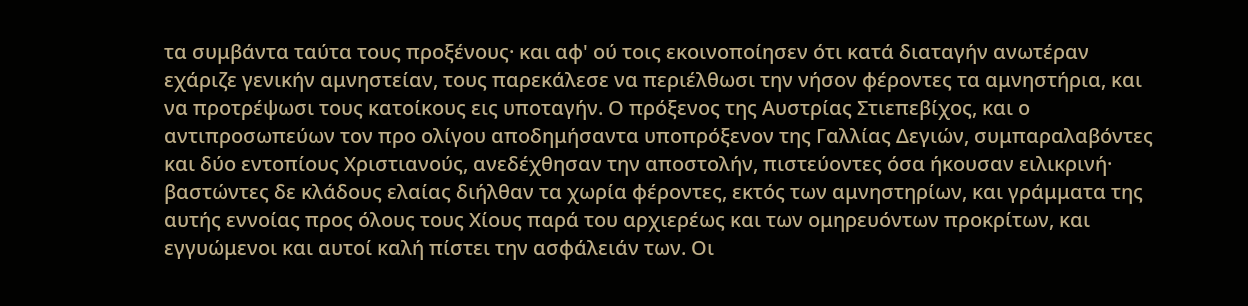τα συμβάντα ταύτα τους προξένους· και αφ' ού τοις εκοινοποίησεν ότι κατά διαταγήν ανωτέραν εχάριζε γενικήν αμνηστείαν, τους παρεκάλεσε να περιέλθωσι την νήσον φέροντες τα αμνηστήρια, και να προτρέψωσι τους κατοίκους εις υποταγήν. Ο πρόξενος της Αυστρίας Στιεπεβίχος, και ο αντιπροσωπεύων τον προ ολίγου αποδημήσαντα υποπρόξενον της Γαλλίας Δεγιών, συμπαραλαβόντες και δύο εντοπίους Χριστιανούς, ανεδέχθησαν την αποστολήν, πιστεύοντες όσα ήκουσαν ειλικρινή· βαστώντες δε κλάδους ελαίας διήλθαν τα χωρία φέροντες, εκτός των αμνηστηρίων, και γράμματα της αυτής εννοίας προς όλους τους Χίους παρά του αρχιερέως και των ομηρευόντων προκρίτων, και εγγυώμενοι και αυτοί καλή πίστει την ασφάλειάν των. Οι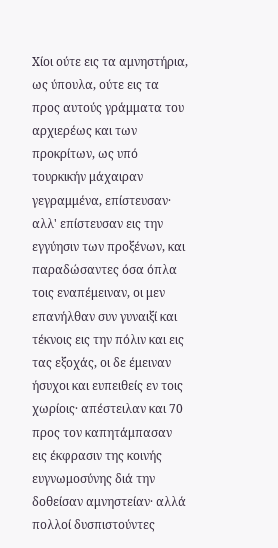Χίοι ούτε εις τα αμνηστήρια, ως ύπουλα, ούτε εις τα προς αυτούς γράμματα του αρχιερέως και των προκρίτων, ως υπό τουρκικήν μάχαιραν γεγραμμένα, επίστευσαν· αλλ' επίστευσαν εις την εγγύησιν των προξένων, και παραδώσαντες όσα όπλα τοις εναπέμειναν, οι μεν επανήλθαν συν γυναιξί και τέκνοις εις την πόλιν και εις τας εξοχάς, οι δε έμειναν ήσυχοι και ευπειθείς εν τοις χωρίοις· απέστειλαν και 70 προς τον καπητάμπασαν εις έκφρασιν της κοινής ευγνωμοσύνης διά την δοθείσαν αμνηστείαν· αλλά πολλοί δυσπιστούντες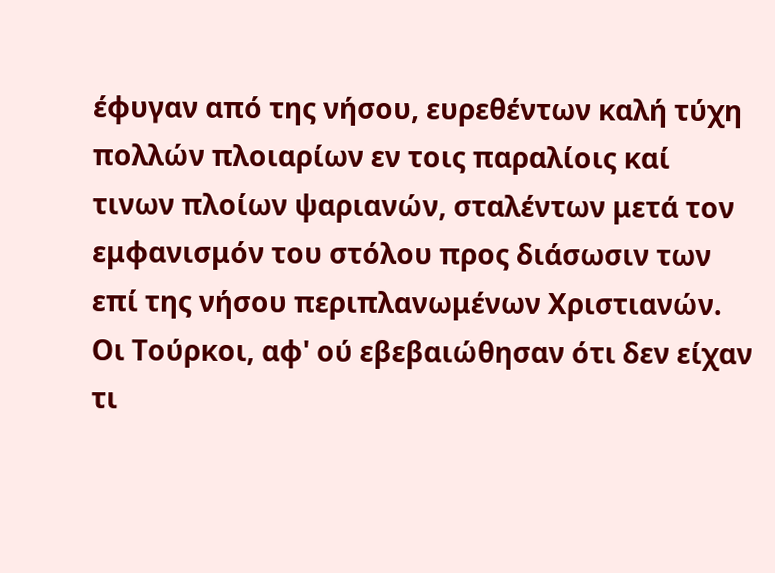έφυγαν από της νήσου, ευρεθέντων καλή τύχη πολλών πλοιαρίων εν τοις παραλίοις καί τινων πλοίων ψαριανών, σταλέντων μετά τον εμφανισμόν του στόλου προς διάσωσιν των επί της νήσου περιπλανωμένων Χριστιανών. Οι Τούρκοι, αφ' ού εβεβαιώθησαν ότι δεν είχαν τι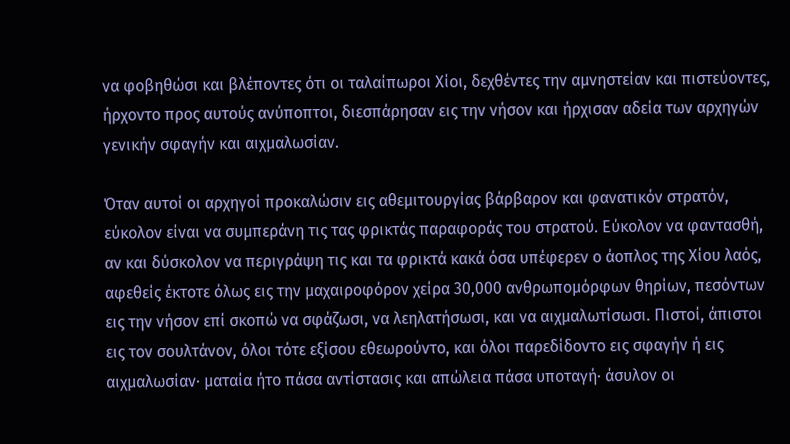να φοβηθώσι και βλέποντες ότι οι ταλαίπωροι Χίοι, δεχθέντες την αμνηστείαν και πιστεύοντες, ήρχοντο προς αυτούς ανύποπτοι, διεσπάρησαν εις την νήσον και ήρχισαν αδεία των αρχηγών γενικήν σφαγήν και αιχμαλωσίαν.

Όταν αυτοί οι αρχηγοί προκαλώσιν εις αθεμιτουργίας βάρβαρον και φανατικόν στρατόν, εύκολον είναι να συμπεράνη τις τας φρικτάς παραφοράς του στρατού. Εύκολον να φαντασθή, αν και δύσκολον να περιγράψη τις και τα φρικτά κακά όσα υπέφερεν ο άοπλος της Χίου λαός, αφεθείς έκτοτε όλως εις την μαχαιροφόρον χείρα 30,000 ανθρωπομόρφων θηρίων, πεσόντων εις την νήσον επί σκοπώ να σφάζωσι, να λεηλατήσωσι, και να αιχμαλωτίσωσι. Πιστοί, άπιστοι εις τον σουλτάνον, όλοι τότε εξίσου εθεωρούντο, και όλοι παρεδίδοντο εις σφαγήν ή εις αιχμαλωσίαν· ματαία ήτο πάσα αντίστασις και απώλεια πάσα υποταγή· άσυλον οι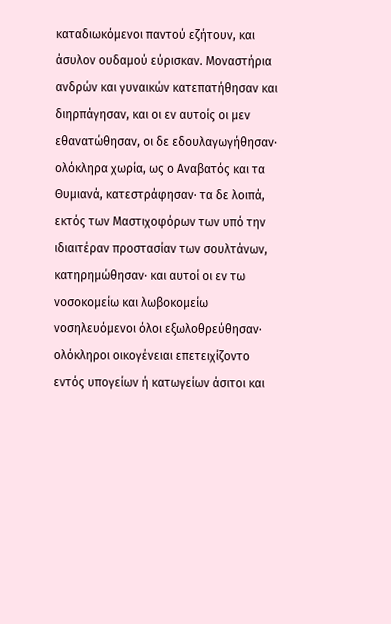καταδιωκόμενοι παντού εζήτουν, και άσυλον ουδαμού εύρισκαν. Μοναστήρια ανδρών και γυναικών κατεπατήθησαν και διηρπάγησαν, και οι εν αυτοίς οι μεν εθανατώθησαν, οι δε εδουλαγωγήθησαν· ολόκληρα χωρία, ως ο Αναβατός και τα Θυμιανά, κατεστράφησαν· τα δε λοιπά, εκτός των Μαστιχοφόρων των υπό την ιδιαιτέραν προστασίαν των σουλτάνων, κατηρημώθησαν· και αυτοί οι εν τω νοσοκομείω και λωβοκομείω νοσηλευόμενοι όλοι εξωλοθρεύθησαν· ολόκληροι οικογένειαι επετειχίζοντο εντός υπογείων ή κατωγείων άσιτοι και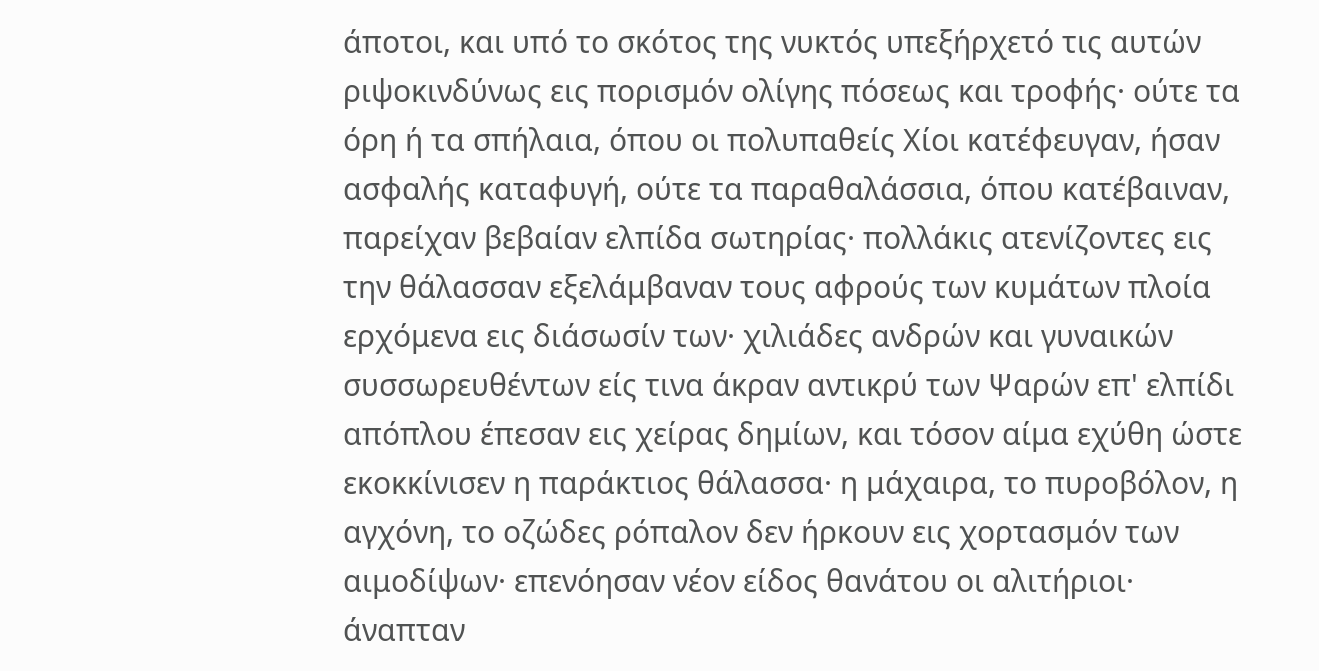άποτοι, και υπό το σκότος της νυκτός υπεξήρχετό τις αυτών ριψοκινδύνως εις πορισμόν ολίγης πόσεως και τροφής· ούτε τα όρη ή τα σπήλαια, όπου οι πολυπαθείς Χίοι κατέφευγαν, ήσαν ασφαλής καταφυγή, ούτε τα παραθαλάσσια, όπου κατέβαιναν, παρείχαν βεβαίαν ελπίδα σωτηρίας· πολλάκις ατενίζοντες εις την θάλασσαν εξελάμβαναν τους αφρούς των κυμάτων πλοία ερχόμενα εις διάσωσίν των· χιλιάδες ανδρών και γυναικών συσσωρευθέντων είς τινα άκραν αντικρύ των Ψαρών επ' ελπίδι απόπλου έπεσαν εις χείρας δημίων, και τόσον αίμα εχύθη ώστε εκοκκίνισεν η παράκτιος θάλασσα· η μάχαιρα, το πυροβόλον, η αγχόνη, το οζώδες ρόπαλον δεν ήρκουν εις χορτασμόν των αιμοδίψων· επενόησαν νέον είδος θανάτου οι αλιτήριοι· άναπταν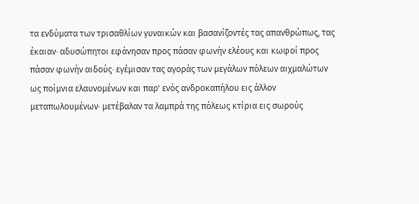τα ενδύματα των τρισαθλίων γυναικών και βασανίζοντές τας απανθρώπως, τας έκαιαν· αδυσώπητοι εφάνησαν προς πάσαν φωνήν ελέους και κωφοί προς πάσαν φωνήν αιδούς· εγέμισαν τας αγοράς των μεγάλων πόλεων αιχμαλώτων ως ποίμνια ελαυνομένων και παρ' ενός ανδροκαπήλου εις άλλον μεταπωλουμένων· μετέβαλαν τα λαμπρά της πόλεως κτίρια εις σωρούς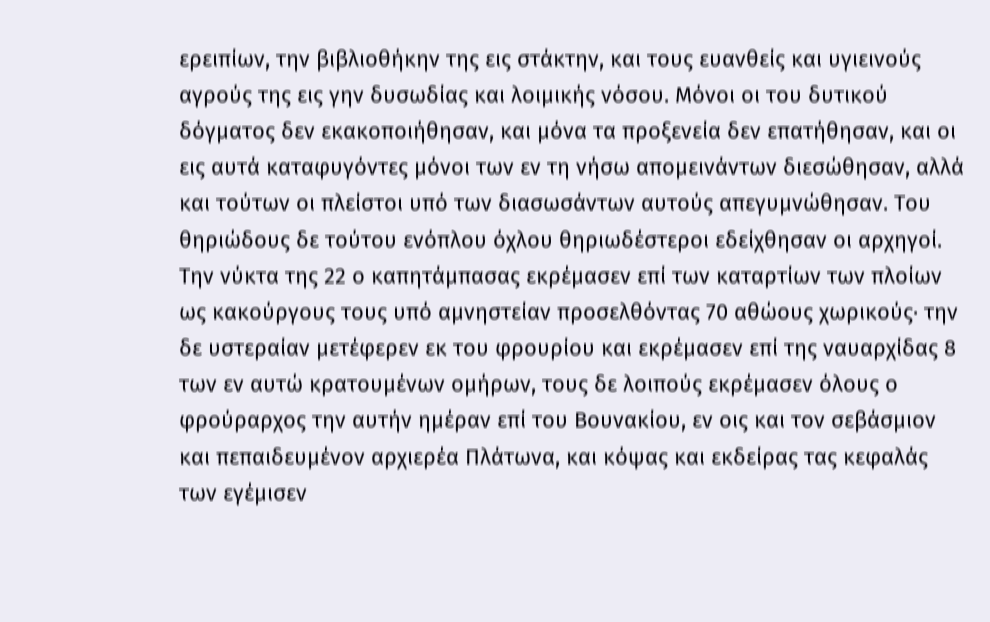ερειπίων, την βιβλιοθήκην της εις στάκτην, και τους ευανθείς και υγιεινούς αγρούς της εις γην δυσωδίας και λοιμικής νόσου. Μόνοι οι του δυτικού δόγματος δεν εκακοποιήθησαν, και μόνα τα προξενεία δεν επατήθησαν, και οι εις αυτά καταφυγόντες μόνοι των εν τη νήσω απομεινάντων διεσώθησαν, αλλά και τούτων οι πλείστοι υπό των διασωσάντων αυτούς απεγυμνώθησαν. Του θηριώδους δε τούτου ενόπλου όχλου θηριωδέστεροι εδείχθησαν οι αρχηγοί. Την νύκτα της 22 ο καπητάμπασας εκρέμασεν επί των καταρτίων των πλοίων ως κακούργους τους υπό αμνηστείαν προσελθόντας 70 αθώους χωρικούς· την δε υστεραίαν μετέφερεν εκ του φρουρίου και εκρέμασεν επί της ναυαρχίδας 8 των εν αυτώ κρατουμένων ομήρων, τους δε λοιπούς εκρέμασεν όλους ο φρούραρχος την αυτήν ημέραν επί του Βουνακίου, εν οις και τον σεβάσμιον και πεπαιδευμένον αρχιερέα Πλάτωνα, και κόψας και εκδείρας τας κεφαλάς των εγέμισεν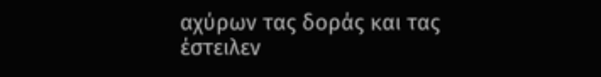αχύρων τας δοράς και τας έστειλεν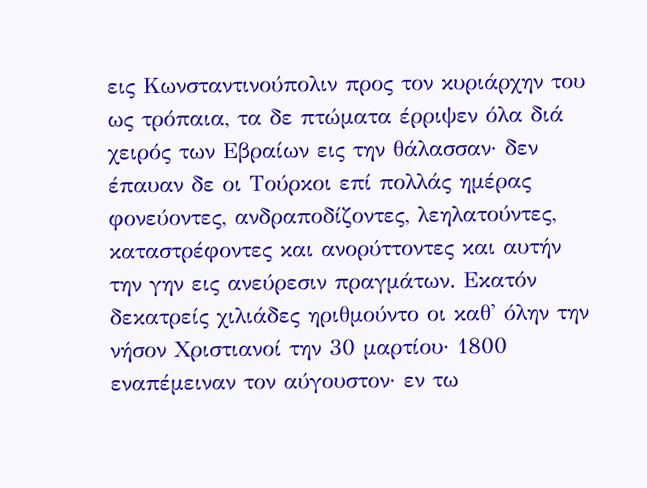εις Κωνσταντινούπολιν προς τον κυριάρχην του ως τρόπαια, τα δε πτώματα έρριψεν όλα διά χειρός των Εβραίων εις την θάλασσαν· δεν έπαυαν δε οι Τούρκοι επί πολλάς ημέρας φονεύοντες, ανδραποδίζοντες, λεηλατούντες, καταστρέφοντες και ανορύττοντες και αυτήν την γην εις ανεύρεσιν πραγμάτων. Εκατόν δεκατρείς χιλιάδες ηριθμούντο οι καθ' όλην την νήσον Χριστιανοί την 30 μαρτίου· 1800 εναπέμειναν τον αύγουστον· εν τω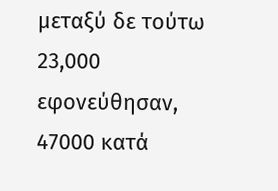μεταξύ δε τούτω 23,000 εφονεύθησαν, 47000 κατά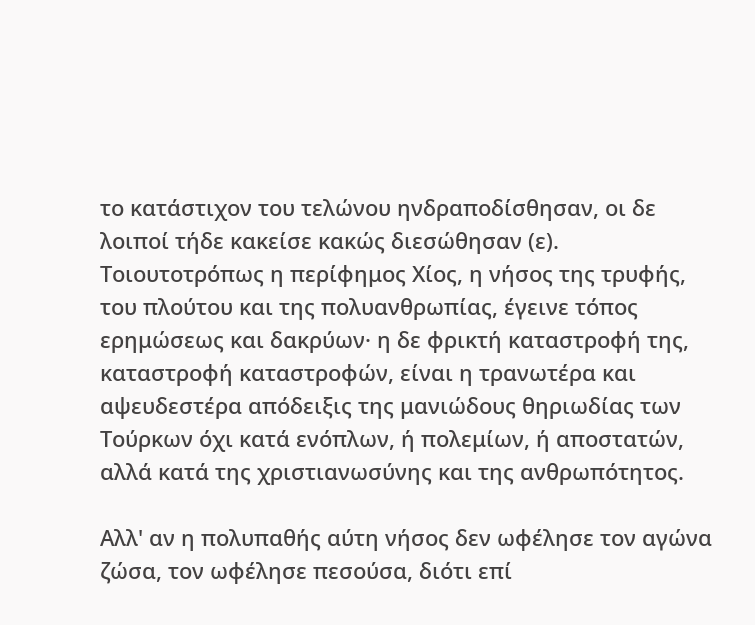το κατάστιχον του τελώνου ηνδραποδίσθησαν, οι δε λοιποί τήδε κακείσε κακώς διεσώθησαν (ε). Τοιουτοτρόπως η περίφημος Χίος, η νήσος της τρυφής, του πλούτου και της πολυανθρωπίας, έγεινε τόπος ερημώσεως και δακρύων· η δε φρικτή καταστροφή της, καταστροφή καταστροφών, είναι η τρανωτέρα και αψευδεστέρα απόδειξις της μανιώδους θηριωδίας των Τούρκων όχι κατά ενόπλων, ή πολεμίων, ή αποστατών, αλλά κατά της χριστιανωσύνης και της ανθρωπότητος.

Αλλ' αν η πολυπαθής αύτη νήσος δεν ωφέλησε τον αγώνα ζώσα, τον ωφέλησε πεσούσα, διότι επί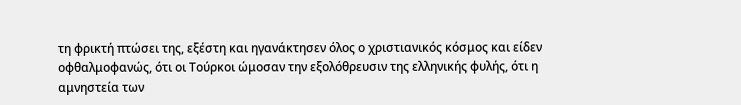τη φρικτή πτώσει της, εξέστη και ηγανάκτησεν όλος ο χριστιανικός κόσμος και είδεν οφθαλμοφανώς, ότι οι Τούρκοι ώμοσαν την εξολόθρευσιν της ελληνικής φυλής, ότι η αμνηστεία των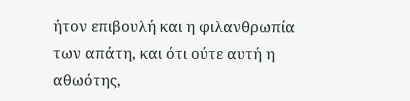ήτον επιβουλή και η φιλανθρωπία των απάτη, και ότι ούτε αυτή η αθωότης,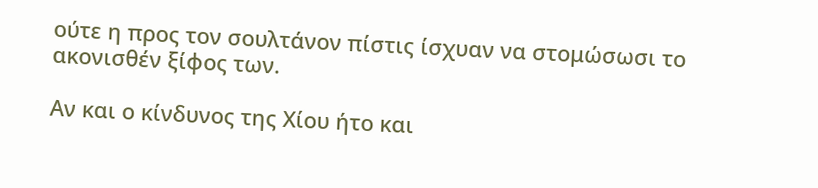ούτε η προς τον σουλτάνον πίστις ίσχυαν να στομώσωσι το ακονισθέν ξίφος των.

Αν και ο κίνδυνος της Χίου ήτο και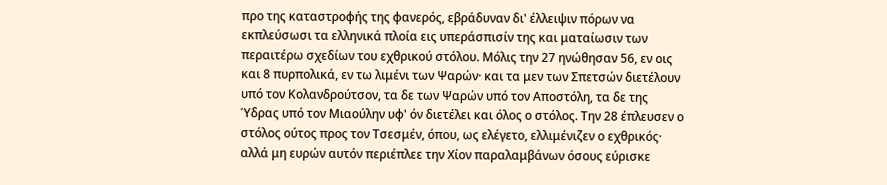προ της καταστροφής της φανερός, εβράδυναν δι' έλλειψιν πόρων να εκπλεύσωσι τα ελληνικά πλοία εις υπεράσπισίν της και ματαίωσιν των περαιτέρω σχεδίων του εχθρικού στόλου. Μόλις την 27 ηνώθησαν 56, εν οις και 8 πυρπολικά, εν τω λιμένι των Ψαρών· και τα μεν των Σπετσών διετέλουν υπό τον Κολανδρούτσον, τα δε των Ψαρών υπό τον Αποστόλη, τα δε της Ύδρας υπό τον Μιαούλην υφ' όν διετέλει και όλος ο στόλος. Την 28 έπλευσεν ο στόλος ούτος προς τον Τσεσμέν, όπου, ως ελέγετο, ελλιμένιζεν ο εχθρικός· αλλά μη ευρών αυτόν περιέπλεε την Χίον παραλαμβάνων όσους εύρισκε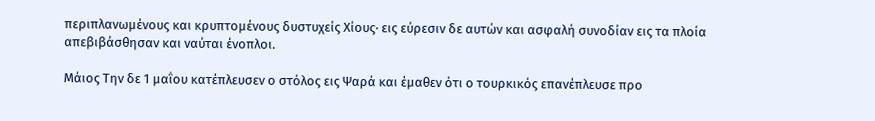περιπλανωμένους και κρυπτομένους δυστυχείς Χίους· εις εύρεσιν δε αυτών και ασφαλή συνοδίαν εις τα πλοία απεβιβάσθησαν και ναύται ένοπλοι.

Μάιος Την δε 1 μαΐου κατέπλευσεν ο στόλος εις Ψαρά και έμαθεν ότι ο τουρκικός επανέπλευσε προ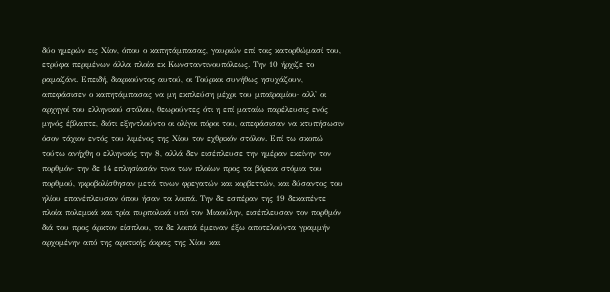δύο ημερών εις Χίον, όπου ο καπητάμπασας, γαυριών επί τοις κατορθώμασί του, ετρύφα περιμένων άλλα πλοία εκ Κωνσταντινουπόλεως. Την 10 ήρχιζε το ραμαζάνι. Επειδή, διαρκούντος αυτού, οι Τούρκοι συνήθως ησυχάζουν, απεφάσισεν ο καπητάμπασας να μη εκπλεύση μέχρι του μπαϊραμίου· αλλ' οι αρχηγοί του ελληνικού στόλου, θεωρούντες ότι η επί ματαίω παρέλευσις ενός μηνός έβλαπτε, διότι εξηντλούντο οι ολίγοι πόροι του, απεφάσισαν να κτυπήσωσιν όσον τάχιον εντός του λιμένος της Χίου τον εχθρικόν στόλον. Επί τω σκοπώ τούτω ανήχθη ο ελληνικός την 8, αλλά δεν εισέπλευσε την ημέραν εκείνην τον πορθμόν· την δε 14 επλησίασάν τινα των πλοίων προς τα βόρεια στόμια του πορθμού, ηκροβολίσθησαν μετά τινων φρεγατών και κορβεττών, και δύσαντος του ηλίου επανέπλευσαν όπου ήσαν τα λοιπά. Την δε εσπέραν της 19 δεκαπέντε πλοία πολεμικά και τρία πυρπολικά υπό τον Μιαούλην, εισέπλευσαν τον πορθμόν διά του προς άρκτον είσπλου, τα δε λοιπά έμειναν έξω αποτελούντα γραμμήν αρχομένην από της αρκτικής άκρας της Χίου και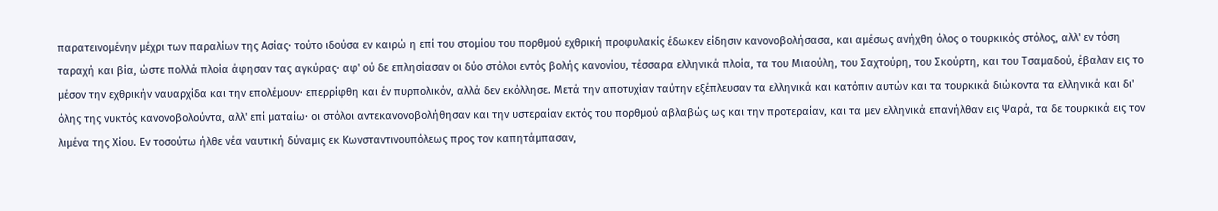παρατεινομένην μέχρι των παραλίων της Ασίας· τούτο ιδούσα εν καιρώ η επί του στομίου του πορθμού εχθρική προφυλακίς έδωκεν είδησιν κανονοβολήσασα, και αμέσως ανήχθη όλος ο τουρκικός στόλος, αλλ' εν τόση ταραχή και βία, ώστε πολλά πλοία άφησαν τας αγκύρας· αφ' ού δε επλησίασαν οι δύο στόλοι εντός βολής κανονίου, τέσσαρα ελληνικά πλοία, τα του Μιαούλη, του Σαχτούρη, του Σκούρτη, και του Τσαμαδού, έβαλαν εις το μέσον την εχθρικήν ναυαρχίδα και την επολέμουν· επερρίφθη και έν πυρπολικόν, αλλά δεν εκόλλησε. Μετά την αποτυχίαν ταύτην εξέπλευσαν τα ελληνικά και κατόπιν αυτών και τα τουρκικά διώκοντα τα ελληνικά και δι' όλης της νυκτός κανονοβολούντα, αλλ' επί ματαίω· οι στόλοι αντεκανονοβολήθησαν και την υστεραίαν εκτός του πορθμού αβλαβώς ως και την προτεραίαν, και τα μεν ελληνικά επανήλθαν εις Ψαρά, τα δε τουρκικά εις τον λιμένα της Χίου. Εν τοσούτω ήλθε νέα ναυτική δύναμις εκ Κωνσταντινουπόλεως προς τον καπητάμπασαν,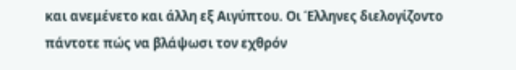και ανεμένετο και άλλη εξ Αιγύπτου. Οι Έλληνες διελογίζοντο πάντοτε πώς να βλάψωσι τον εχθρόν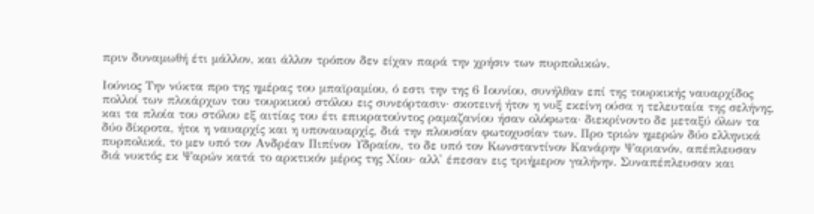πριν δυναμωθή έτι μάλλον, και άλλον τρόπον δεν είχαν παρά την χρήσιν των πυρπολικών.

Ιούνιος Την νύκτα προ της ημέρας του μπαϊραμίου, ό εστι την της 6 Ιουνίου, συνήλθαν επί της τουρκικής ναυαρχίδος πολλοί των πλοιάρχων του τουρκικού στόλου εις συνεόρτασιν· σκοτεινή ήτον η νυξ εκείνη ούσα η τελευταία της σελήνης, και τα πλοία του στόλου εξ αιτίας του έτι επικρατούντος ραμαζανίου ήσαν ολόφωτα· διεκρίνοντο δε μεταξύ όλων τα δύο δίκροτα, ήτοι η ναυαρχίς και η υποναυαρχίς, διά την πλουσίαν φωτοχυσίαν των. Προ τριών ημερών δύο ελληνικά πυρπολικά, το μεν υπό τον Ανδρέαν Πιπίνον Υδραίον, το δε υπό τον Κωνσταντίνον Κανάρην Ψαριανόν, απέπλευσαν διά νυκτός εκ Ψαρών κατά το αρκτικόν μέρος της Χίου· αλλ' έπεσαν εις τριήμερον γαλήνην. Συναπέπλευσαν και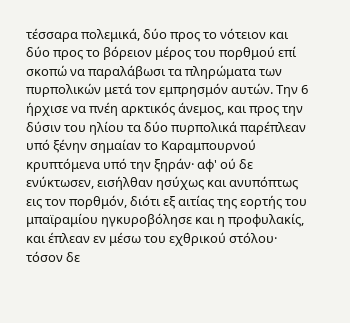τέσσαρα πολεμικά, δύο προς το νότειον και δύο προς το βόρειον μέρος του πορθμού επί σκοπώ να παραλάβωσι τα πληρώματα των πυρπολικών μετά τον εμπρησμόν αυτών. Την 6 ήρχισε να πνέη αρκτικός άνεμος, και προς την δύσιν του ηλίου τα δύο πυρπολικά παρέπλεαν υπό ξένην σημαίαν το Καραμπουρνού κρυπτόμενα υπό την ξηράν· αφ' ού δε ενύκτωσεν, εισήλθαν ησύχως και ανυπόπτως εις τον πορθμόν, διότι εξ αιτίας της εορτής του μπαϊραμίου ηγκυροβόλησε και η προφυλακίς, και έπλεαν εν μέσω του εχθρικού στόλου· τόσον δε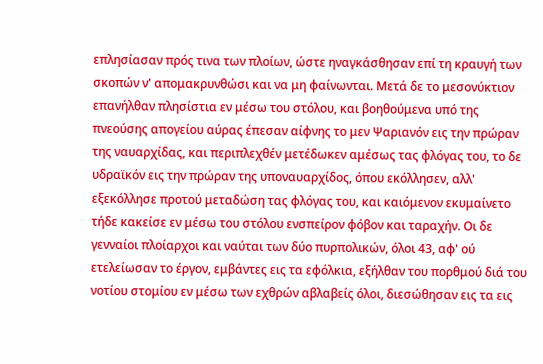επλησίασαν πρός τινα των πλοίων, ώστε ηναγκάσθησαν επί τη κραυγή των σκοπών ν' απομακρυνθώσι και να μη φαίνωνται. Μετά δε το μεσονύκτιον επανήλθαν πλησίστια εν μέσω του στόλου, και βοηθούμενα υπό της πνεούσης απογείου αύρας έπεσαν αίφνης το μεν Ψαριανόν εις την πρώραν της ναυαρχίδας, και περιπλεχθέν μετέδωκεν αμέσως τας φλόγας του, το δε υδραϊκόν εις την πρώραν της υποναυαρχίδος, όπου εκόλλησεν, αλλ' εξεκόλλησε προτού μεταδώση τας φλόγας του, και καιόμενον εκυμαίνετο τήδε κακείσε εν μέσω του στόλου ενσπείρον φόβον και ταραχήν. Οι δε γενναίοι πλοίαρχοι και ναύται των δύο πυρπολικών, όλοι 43, αφ' ού ετελείωσαν το έργον, εμβάντες εις τα εφόλκια, εξήλθαν του πορθμού διά του νοτίου στομίου εν μέσω των εχθρών αβλαβείς όλοι, διεσώθησαν εις τα εις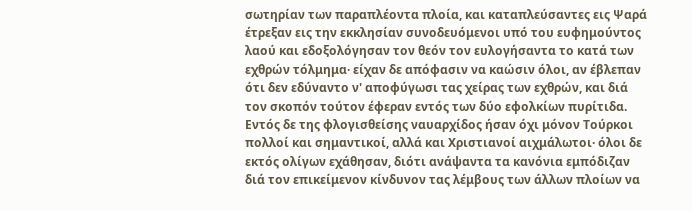σωτηρίαν των παραπλέοντα πλοία, και καταπλεύσαντες εις Ψαρά έτρεξαν εις την εκκλησίαν συνοδευόμενοι υπό του ευφημούντος λαού και εδοξολόγησαν τον θεόν τον ευλογήσαντα το κατά των εχθρών τόλμημα· είχαν δε απόφασιν να καώσιν όλοι, αν έβλεπαν ότι δεν εδύναντο ν' αποφύγωσι τας χείρας των εχθρών, και διά τον σκοπόν τούτον έφεραν εντός των δύο εφολκίων πυρίτιδα. Εντός δε της φλογισθείσης ναυαρχίδος ήσαν όχι μόνον Τούρκοι πολλοί και σημαντικοί, αλλά και Χριστιανοί αιχμάλωτοι· όλοι δε εκτός ολίγων εχάθησαν, διότι ανάψαντα τα κανόνια εμπόδιζαν διά τον επικείμενον κίνδυνον τας λέμβους των άλλων πλοίων να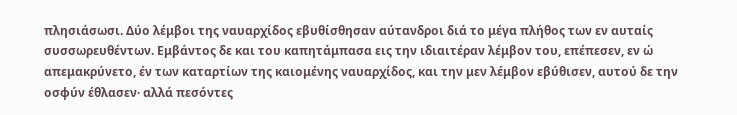πλησιάσωσι. Δύο λέμβοι της ναυαρχίδος εβυθίσθησαν αύτανδροι διά το μέγα πλήθος των εν αυταίς συσσωρευθέντων. Εμβάντος δε και του καπητάμπασα εις την ιδιαιτέραν λέμβον του, επέπεσεν, εν ώ απεμακρύνετο, έν των καταρτίων της καιομένης ναυαρχίδος, και την μεν λέμβον εβύθισεν, αυτού δε την οσφύν έθλασεν· αλλά πεσόντες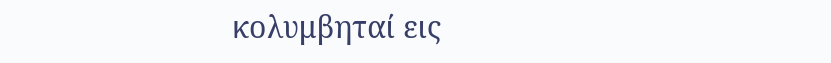κολυμβηταί εις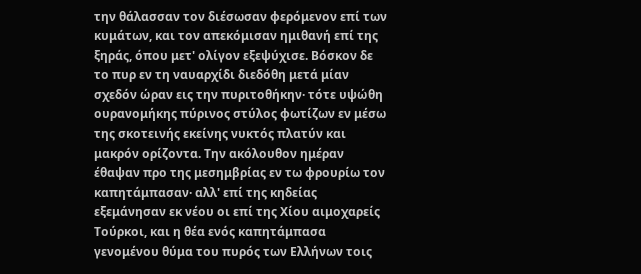την θάλασσαν τον διέσωσαν φερόμενον επί των κυμάτων, και τον απεκόμισαν ημιθανή επί της ξηράς, όπου μετ' ολίγον εξεψύχισε. Βόσκον δε το πυρ εν τη ναυαρχίδι διεδόθη μετά μίαν σχεδόν ώραν εις την πυριτοθήκην· τότε υψώθη ουρανομήκης πύρινος στύλος φωτίζων εν μέσω της σκοτεινής εκείνης νυκτός πλατύν και μακρόν ορίζοντα. Την ακόλουθον ημέραν έθαψαν προ της μεσημβρίας εν τω φρουρίω τον καπητάμπασαν· αλλ' επί της κηδείας εξεμάνησαν εκ νέου οι επί της Χίου αιμοχαρείς Τούρκοι, και η θέα ενός καπητάμπασα γενομένου θύμα του πυρός των Ελλήνων τοις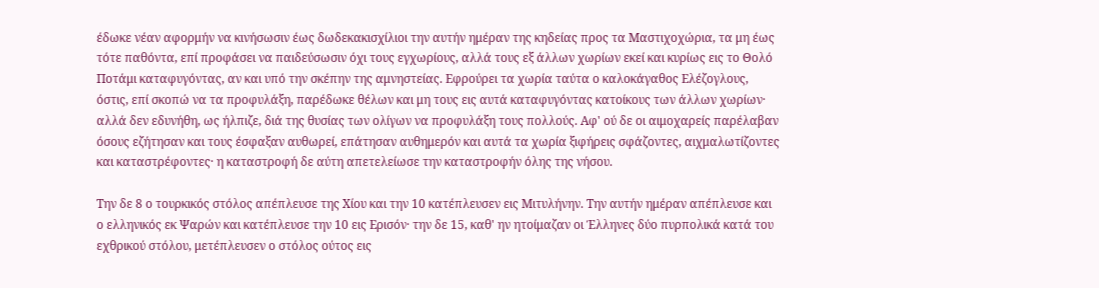έδωκε νέαν αφορμήν να κινήσωσιν έως δωδεκακισχίλιοι την αυτήν ημέραν της κηδείας προς τα Μαστιχοχώρια, τα μη έως τότε παθόντα, επί προφάσει να παιδεύσωσιν όχι τους εγχωρίους, αλλά τους εξ άλλων χωρίων εκεί και κυρίως εις το Θολό Ποτάμι καταφυγόντας, αν και υπό την σκέπην της αμνηστείας. Εφρούρει τα χωρία ταύτα ο καλοκάγαθος Ελέζογλους, όστις, επί σκοπώ να τα προφυλάξη, παρέδωκε θέλων και μη τους εις αυτά καταφυγόντας κατοίκους των άλλων χωρίων· αλλά δεν εδυνήθη, ως ήλπιζε, διά της θυσίας των ολίγων να προφυλάξη τους πολλούς. Αφ' ού δε οι αιμοχαρείς παρέλαβαν όσους εζήτησαν και τους έσφαξαν αυθωρεί, επάτησαν αυθημερόν και αυτά τα χωρία ξιφήρεις σφάζοντες, αιχμαλωτίζοντες και καταστρέφοντες· η καταστροφή δε αύτη απετελείωσε την καταστροφήν όλης της νήσου.

Την δε 8 ο τουρκικός στόλος απέπλευσε της Χίου και την 10 κατέπλευσεν εις Μιτυλήνην. Την αυτήν ημέραν απέπλευσε και ο ελληνικός εκ Ψαρών και κατέπλευσε την 10 εις Ερισόν· την δε 15, καθ' ην ητοίμαζαν οι Έλληνες δύο πυρπολικά κατά του εχθρικού στόλου, μετέπλευσεν ο στόλος ούτος εις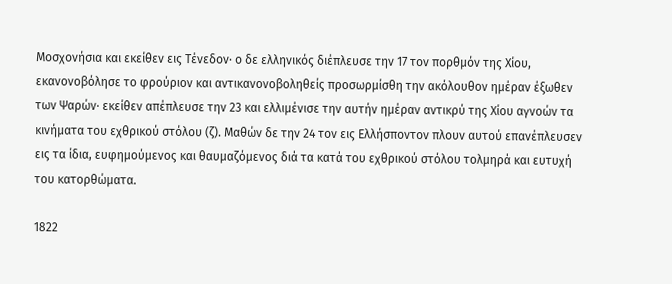Μοσχονήσια και εκείθεν εις Τένεδον· ο δε ελληνικός διέπλευσε την 17 τον πορθμόν της Χίου, εκανονοβόλησε το φρούριον και αντικανονοβοληθείς προσωρμίσθη την ακόλουθον ημέραν έξωθεν των Ψαρών· εκείθεν απέπλευσε την 23 και ελλιμένισε την αυτήν ημέραν αντικρύ της Χίου αγνοών τα κινήματα του εχθρικού στόλου (ζ). Μαθών δε την 24 τον εις Ελλήσποντον πλουν αυτού επανέπλευσεν εις τα ίδια, ευφημούμενος και θαυμαζόμενος διά τα κατά του εχθρικού στόλου τολμηρά και ευτυχή του κατορθώματα.

1822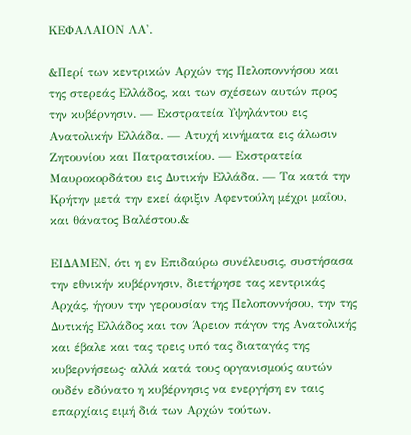ΚΕΦΑΛΑΙΟΝ ΛΑ'.

&Περί των κεντρικών Αρχών της Πελοποννήσου και της στερεάς Ελλάδος, και των σχέσεων αυτών προς την κυβέρνησιν. — Εκστρατεία Υψηλάντου εις Ανατολικήν Ελλάδα. — Ατυχή κινήματα εις άλωσιν Ζητουνίου και Πατρατσικίου. — Εκστρατεία Μαυροκορδάτου εις Δυτικήν Ελλάδα. — Τα κατά την Κρήτην μετά την εκεί άφιξιν Αφεντούλη μέχρι μαΐου, και θάνατος Βαλέστου.&

ΕΙΔΑΜΕΝ, ότι η εν Επιδαύρω συνέλευσις, συστήσασα την εθνικήν κυβέρνησιν, διετήρησε τας κεντρικάς Αρχάς, ήγουν την γερουσίαν της Πελοποννήσου, την της Δυτικής Ελλάδος και τον Άρειον πάγον της Ανατολικής και έβαλε και τας τρεις υπό τας διαταγάς της κυβερνήσεως· αλλά κατά τους οργανισμούς αυτών ουδέν εδύνατο η κυβέρνησις να ενεργήση εν ταις επαρχίαις ειμή διά των Αρχών τούτων.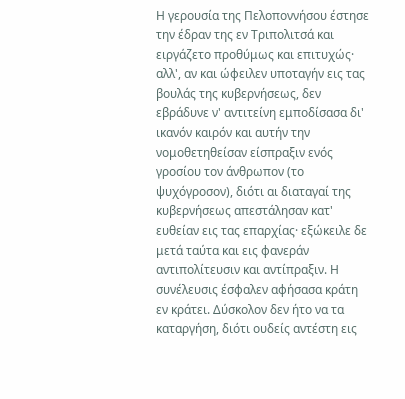Η γερουσία της Πελοποννήσου έστησε την έδραν της εν Τριπολιτσά και ειργάζετο προθύμως και επιτυχώς· αλλ', αν και ώφειλεν υποταγήν εις τας βουλάς της κυβερνήσεως, δεν εβράδυνε ν' αντιτείνη εμποδίσασα δι' ικανόν καιρόν και αυτήν την νομοθετηθείσαν είσπραξιν ενός γροσίου τον άνθρωπον (το ψυχόγροσον), διότι αι διαταγαί της κυβερνήσεως απεστάλησαν κατ' ευθείαν εις τας επαρχίας· εξώκειλε δε μετά ταύτα και εις φανεράν αντιπολίτευσιν και αντίπραξιν. Η συνέλευσις έσφαλεν αφήσασα κράτη εν κράτει. Δύσκολον δεν ήτο να τα καταργήση, διότι ουδείς αντέστη εις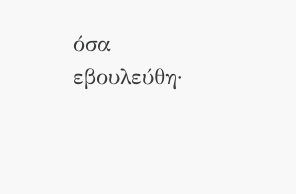όσα εβουλεύθη·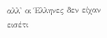αλλ' οι Έλληνες δεν είχαν εισέτι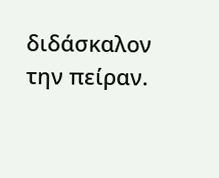διδάσκαλον την πείραν.